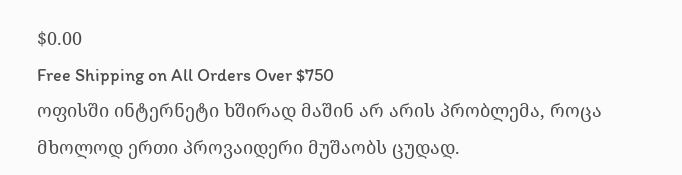$0.00
Free Shipping on All Orders Over $750
ოფისში ინტერნეტი ხშირად მაშინ არ არის პრობლემა, როცა მხოლოდ ერთი პროვაიდერი მუშაობს ცუდად.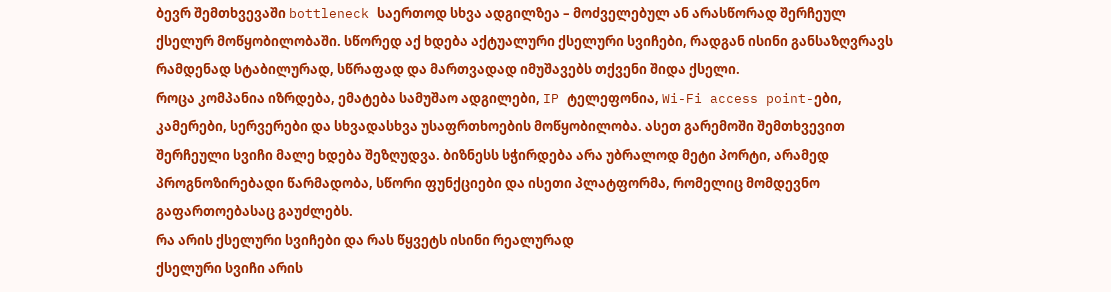ბევრ შემთხვევაში bottleneck საერთოდ სხვა ადგილზეა – მოძველებულ ან არასწორად შერჩეულ ქსელურ მოწყობილობაში. სწორედ აქ ხდება აქტუალური ქსელური სვიჩები, რადგან ისინი განსაზღვრავს რამდენად სტაბილურად, სწრაფად და მართვადად იმუშავებს თქვენი შიდა ქსელი.
როცა კომპანია იზრდება, ემატება სამუშაო ადგილები, IP ტელეფონია, Wi-Fi access point-ები, კამერები, სერვერები და სხვადასხვა უსაფრთხოების მოწყობილობა. ასეთ გარემოში შემთხვევით შერჩეული სვიჩი მალე ხდება შეზღუდვა. ბიზნესს სჭირდება არა უბრალოდ მეტი პორტი, არამედ პროგნოზირებადი წარმადობა, სწორი ფუნქციები და ისეთი პლატფორმა, რომელიც მომდევნო გაფართოებასაც გაუძლებს.
რა არის ქსელური სვიჩები და რას წყვეტს ისინი რეალურად
ქსელური სვიჩი არის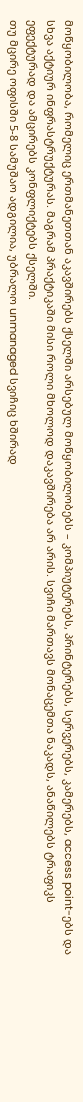მოწყობილობა, რომელიც ერთმანეთთან აკავშირებს ქსელში არსებულ მოწყობილობებს – კომპიუტერებს, პრინტერებს, სერვერებს, კამერებს, access point-ებს და სხვა აქტიურ ინფრასტრუქტურას. მაგრამ პრაქტიკაში მისი როლი მხოლოდ დაკავშირება არ არის. სვიჩი მართავს მონაცემთა ნაკადს, ანაწილებს ტრაფიკს ეფექტურად და ამცირებს კონფლიქტებს ქსელში.
თუ მცირე ოფისში 5-8 სამუშაო ადგილია, უბრალო unmanaged სვიჩიც ხშირად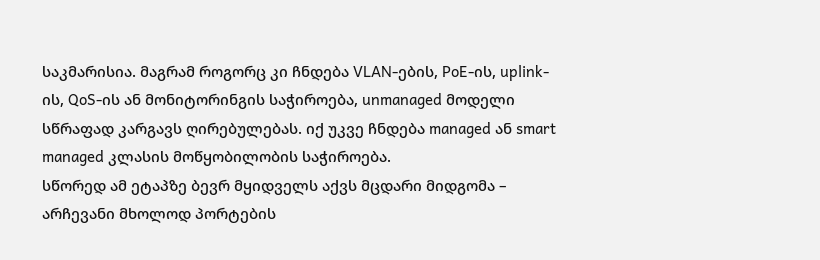საკმარისია. მაგრამ როგორც კი ჩნდება VLAN-ების, PoE-ის, uplink-ის, QoS-ის ან მონიტორინგის საჭიროება, unmanaged მოდელი სწრაფად კარგავს ღირებულებას. იქ უკვე ჩნდება managed ან smart managed კლასის მოწყობილობის საჭიროება.
სწორედ ამ ეტაპზე ბევრ მყიდველს აქვს მცდარი მიდგომა – არჩევანი მხოლოდ პორტების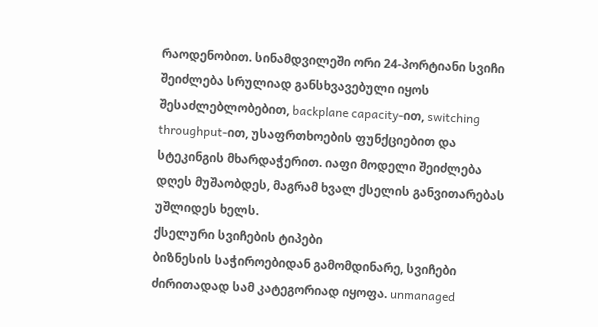რაოდენობით. სინამდვილეში ორი 24-პორტიანი სვიჩი შეიძლება სრულიად განსხვავებული იყოს შესაძლებლობებით, backplane capacity-ით, switching throughput-ით, უსაფრთხოების ფუნქციებით და სტეკინგის მხარდაჭერით. იაფი მოდელი შეიძლება დღეს მუშაობდეს, მაგრამ ხვალ ქსელის განვითარებას უშლიდეს ხელს.
ქსელური სვიჩების ტიპები
ბიზნესის საჭიროებიდან გამომდინარე, სვიჩები ძირითადად სამ კატეგორიად იყოფა. unmanaged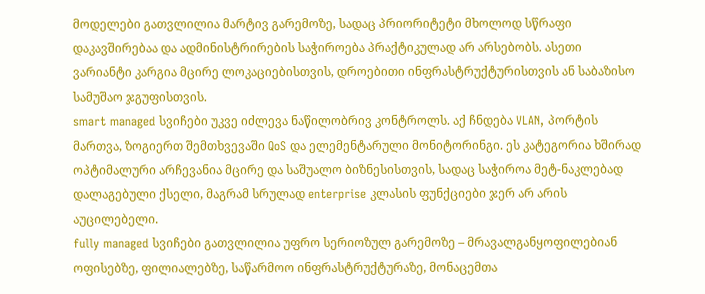მოდელები გათვლილია მარტივ გარემოზე, სადაც პრიორიტეტი მხოლოდ სწრაფი დაკავშირებაა და ადმინისტრირების საჭიროება პრაქტიკულად არ არსებობს. ასეთი ვარიანტი კარგია მცირე ლოკაციებისთვის, დროებითი ინფრასტრუქტურისთვის ან საბაზისო სამუშაო ჯგუფისთვის.
smart managed სვიჩები უკვე იძლევა ნაწილობრივ კონტროლს. აქ ჩნდება VLAN, პორტის მართვა, ზოგიერთ შემთხვევაში QoS და ელემენტარული მონიტორინგი. ეს კატეგორია ხშირად ოპტიმალური არჩევანია მცირე და საშუალო ბიზნესისთვის, სადაც საჭიროა მეტ-ნაკლებად დალაგებული ქსელი, მაგრამ სრულად enterprise კლასის ფუნქციები ჯერ არ არის აუცილებელი.
fully managed სვიჩები გათვლილია უფრო სერიოზულ გარემოზე – მრავალგანყოფილებიან ოფისებზე, ფილიალებზე, საწარმოო ინფრასტრუქტურაზე, მონაცემთა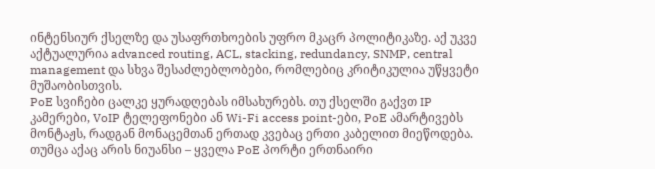ინტენსიურ ქსელზე და უსაფრთხოების უფრო მკაცრ პოლიტიკაზე. აქ უკვე აქტუალურია advanced routing, ACL, stacking, redundancy, SNMP, central management და სხვა შესაძლებლობები, რომლებიც კრიტიკულია უწყვეტი მუშაობისთვის.
PoE სვიჩები ცალკე ყურადღებას იმსახურებს. თუ ქსელში გაქვთ IP კამერები, VoIP ტელეფონები ან Wi-Fi access point-ები, PoE ამარტივებს მონტაჟს, რადგან მონაცემთან ერთად კვებაც ერთი კაბელით მიეწოდება. თუმცა აქაც არის ნიუანსი – ყველა PoE პორტი ერთნაირი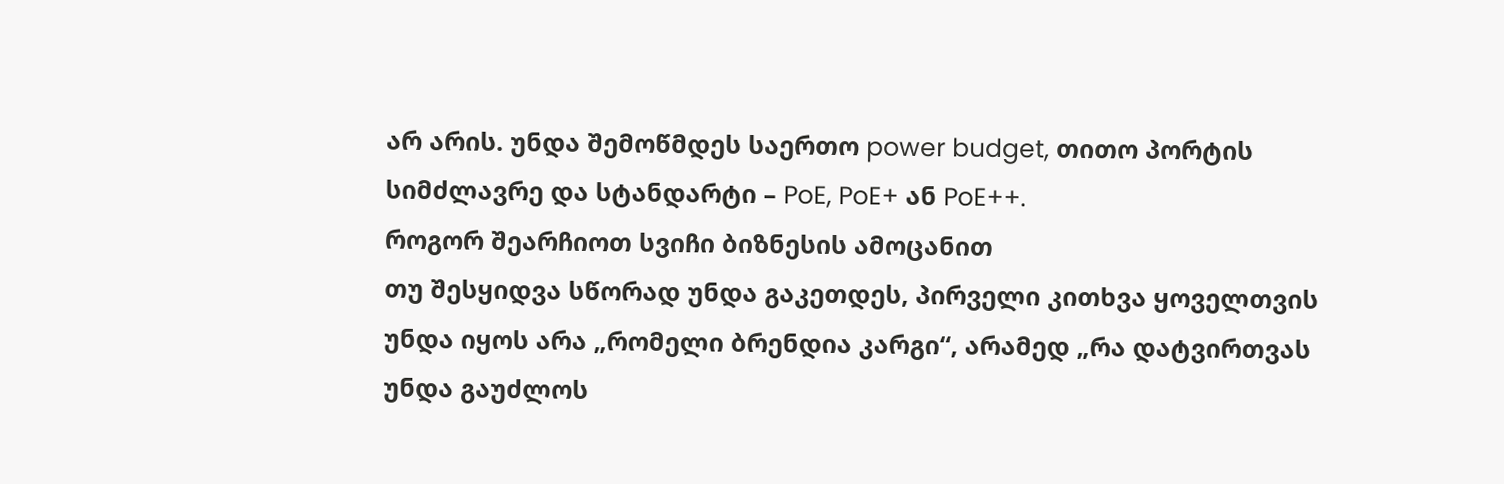არ არის. უნდა შემოწმდეს საერთო power budget, თითო პორტის სიმძლავრე და სტანდარტი – PoE, PoE+ ან PoE++.
როგორ შეარჩიოთ სვიჩი ბიზნესის ამოცანით
თუ შესყიდვა სწორად უნდა გაკეთდეს, პირველი კითხვა ყოველთვის უნდა იყოს არა „რომელი ბრენდია კარგი“, არამედ „რა დატვირთვას უნდა გაუძლოს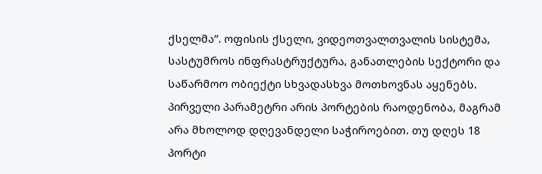ქსელმა“. ოფისის ქსელი, ვიდეოთვალთვალის სისტემა, სასტუმროს ინფრასტრუქტურა, განათლების სექტორი და საწარმოო ობიექტი სხვადასხვა მოთხოვნას აყენებს.
პირველი პარამეტრი არის პორტების რაოდენობა, მაგრამ არა მხოლოდ დღევანდელი საჭიროებით. თუ დღეს 18 პორტი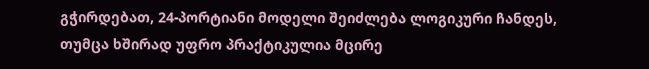გჭირდებათ, 24-პორტიანი მოდელი შეიძლება ლოგიკური ჩანდეს, თუმცა ხშირად უფრო პრაქტიკულია მცირე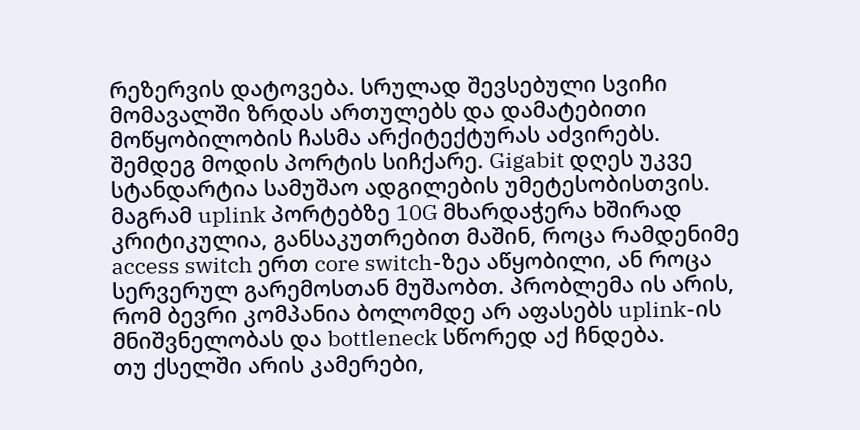რეზერვის დატოვება. სრულად შევსებული სვიჩი მომავალში ზრდას ართულებს და დამატებითი მოწყობილობის ჩასმა არქიტექტურას აძვირებს.
შემდეგ მოდის პორტის სიჩქარე. Gigabit დღეს უკვე სტანდარტია სამუშაო ადგილების უმეტესობისთვის. მაგრამ uplink პორტებზე 10G მხარდაჭერა ხშირად კრიტიკულია, განსაკუთრებით მაშინ, როცა რამდენიმე access switch ერთ core switch-ზეა აწყობილი, ან როცა სერვერულ გარემოსთან მუშაობთ. პრობლემა ის არის, რომ ბევრი კომპანია ბოლომდე არ აფასებს uplink-ის მნიშვნელობას და bottleneck სწორედ აქ ჩნდება.
თუ ქსელში არის კამერები,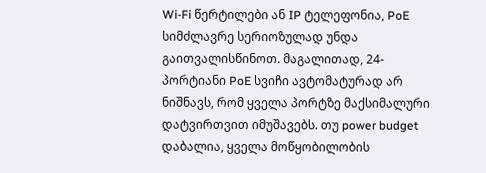Wi-Fi წერტილები ან IP ტელეფონია, PoE სიმძლავრე სერიოზულად უნდა გაითვალისწინოთ. მაგალითად, 24-პორტიანი PoE სვიჩი ავტომატურად არ ნიშნავს, რომ ყველა პორტზე მაქსიმალური დატვირთვით იმუშავებს. თუ power budget დაბალია, ყველა მოწყობილობის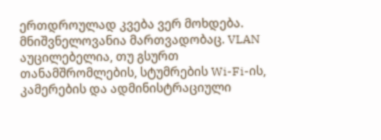ერთდროულად კვება ვერ მოხდება.
მნიშვნელოვანია მართვადობაც. VLAN აუცილებელია, თუ გსურთ თანამშრომლების, სტუმრების Wi-Fi-ის, კამერების და ადმინისტრაციული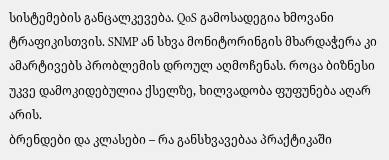სისტემების განცალკევება. QoS გამოსადეგია ხმოვანი ტრაფიკისთვის. SNMP ან სხვა მონიტორინგის მხარდაჭერა კი ამარტივებს პრობლემის დროულ აღმოჩენას. როცა ბიზნესი უკვე დამოკიდებულია ქსელზე, ხილვადობა ფუფუნება აღარ არის.
ბრენდები და კლასები – რა განსხვავებაა პრაქტიკაში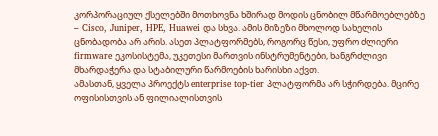კორპორაციულ ქსელებში მოთხოვნა ხშირად მოდის ცნობილ მწარმოებლებზე – Cisco, Juniper, HPE, Huawei და სხვა. ამის მიზეზი მხოლოდ სახელის ცნობადობა არ არის. ასეთ პლატფორმებს, როგორც წესი, უფრო ძლიერი firmware ეკოსისტემა, უკეთესი მართვის ინსტრუმენტები, ხანგრძლივი მხარდაჭერა და სტაბილური წარმოების ხარისხი აქვთ.
ამასთან, ყველა პროექტს enterprise top-tier პლატფორმა არ სჭირდება. მცირე ოფისისთვის ან ფილიალისთვის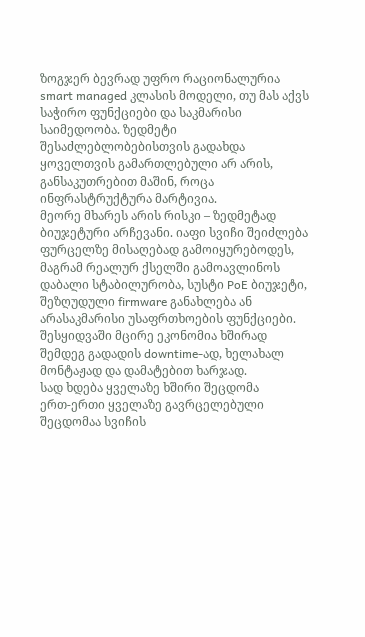ზოგჯერ ბევრად უფრო რაციონალურია smart managed კლასის მოდელი, თუ მას აქვს საჭირო ფუნქციები და საკმარისი საიმედოობა. ზედმეტი შესაძლებლობებისთვის გადახდა ყოველთვის გამართლებული არ არის, განსაკუთრებით მაშინ, როცა ინფრასტრუქტურა მარტივია.
მეორე მხარეს არის რისკი – ზედმეტად ბიუჯეტური არჩევანი. იაფი სვიჩი შეიძლება ფურცელზე მისაღებად გამოიყურებოდეს, მაგრამ რეალურ ქსელში გამოავლინოს დაბალი სტაბილურობა, სუსტი PoE ბიუჯეტი, შეზღუდული firmware განახლება ან არასაკმარისი უსაფრთხოების ფუნქციები. შესყიდვაში მცირე ეკონომია ხშირად შემდეგ გადადის downtime-ად, ხელახალ მონტაჟად და დამატებით ხარჯად.
სად ხდება ყველაზე ხშირი შეცდომა
ერთ-ერთი ყველაზე გავრცელებული შეცდომაა სვიჩის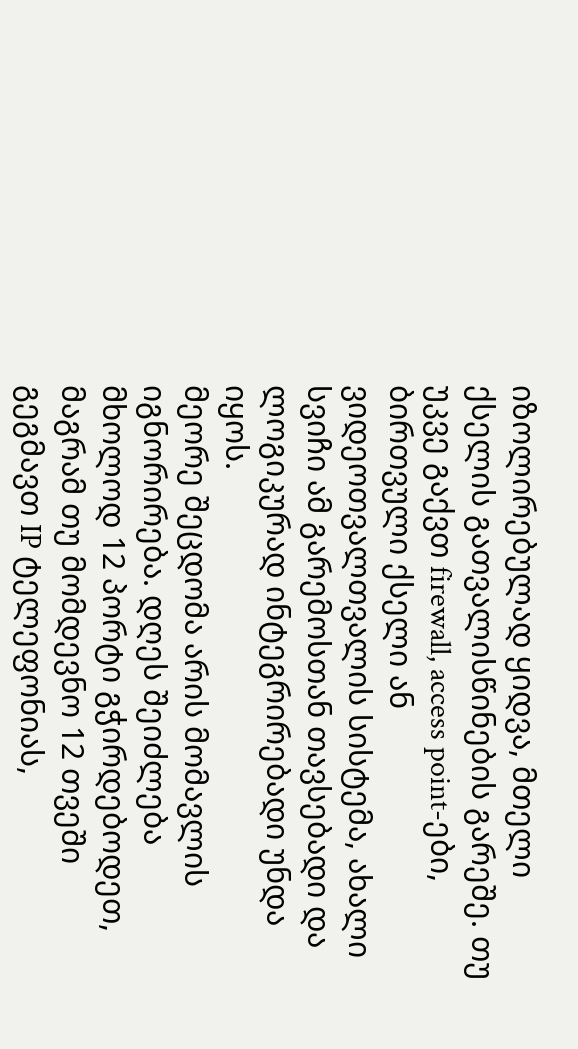იზოლირებულად ყიდვა, მთელი ქსელის გათვალისწინების გარეშე. თუ უკვე გაქვთ firewall, access point-ები, ბირთვული ქსელი ან ვიდეოთვალთვალის სისტემა, ახალი სვიჩი ამ გარემოსთან თავსებადი და ლოგიკურად ინტეგრირებადი უნდა იყოს.
მეორე შეცდომა არის მომავლის იგნორირება. დღეს შეიძლება მხოლოდ 12 პორტი გჭირდებოდეთ, მაგრამ თუ მომდევნო 12 თვეში გეგმავთ IP ტელეფონიას,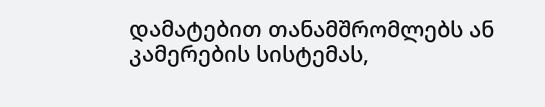დამატებით თანამშრომლებს ან კამერების სისტემას,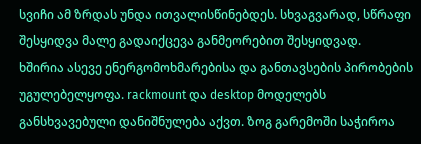სვიჩი ამ ზრდას უნდა ითვალისწინებდეს. სხვაგვარად, სწრაფი შესყიდვა მალე გადაიქცევა განმეორებით შესყიდვად.
ხშირია ასევე ენერგომოხმარებისა და განთავსების პირობების უგულებელყოფა. rackmount და desktop მოდელებს განსხვავებული დანიშნულება აქვთ. ზოგ გარემოში საჭიროა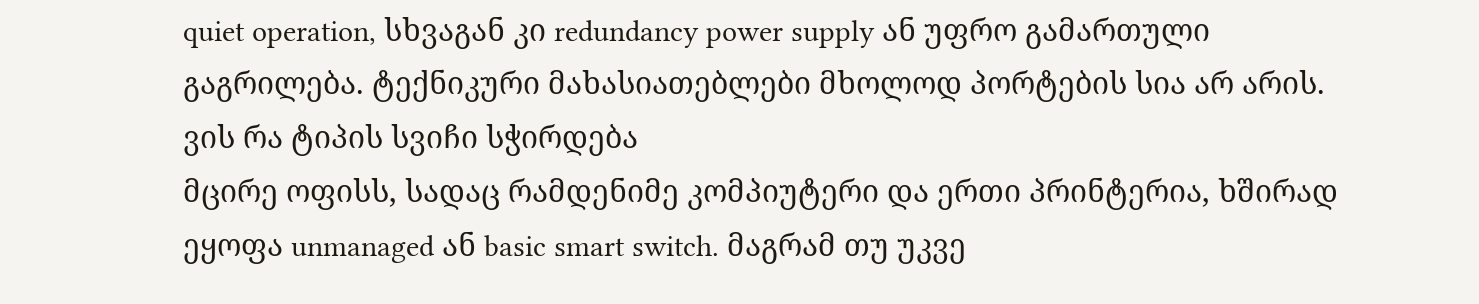quiet operation, სხვაგან კი redundancy power supply ან უფრო გამართული გაგრილება. ტექნიკური მახასიათებლები მხოლოდ პორტების სია არ არის.
ვის რა ტიპის სვიჩი სჭირდება
მცირე ოფისს, სადაც რამდენიმე კომპიუტერი და ერთი პრინტერია, ხშირად ეყოფა unmanaged ან basic smart switch. მაგრამ თუ უკვე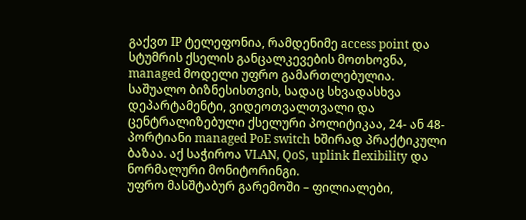გაქვთ IP ტელეფონია, რამდენიმე access point და სტუმრის ქსელის განცალკევების მოთხოვნა, managed მოდელი უფრო გამართლებულია.
საშუალო ბიზნესისთვის, სადაც სხვადასხვა დეპარტამენტი, ვიდეოთვალთვალი და ცენტრალიზებული ქსელური პოლიტიკაა, 24- ან 48-პორტიანი managed PoE switch ხშირად პრაქტიკული ბაზაა. აქ საჭიროა VLAN, QoS, uplink flexibility და ნორმალური მონიტორინგი.
უფრო მასშტაბურ გარემოში – ფილიალები,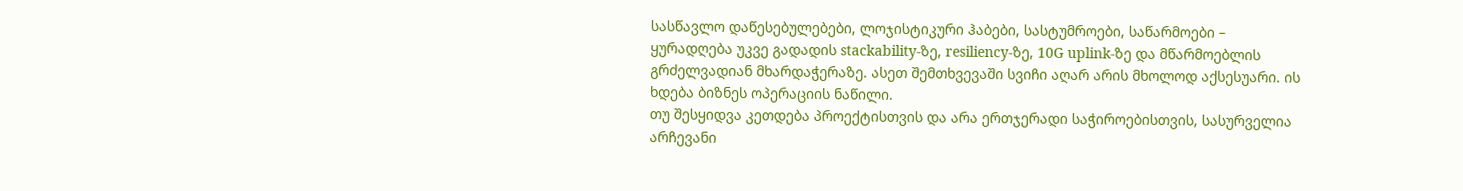სასწავლო დაწესებულებები, ლოჯისტიკური ჰაბები, სასტუმროები, საწარმოები – ყურადღება უკვე გადადის stackability-ზე, resiliency-ზე, 10G uplink-ზე და მწარმოებლის გრძელვადიან მხარდაჭერაზე. ასეთ შემთხვევაში სვიჩი აღარ არის მხოლოდ აქსესუარი. ის ხდება ბიზნეს ოპერაციის ნაწილი.
თუ შესყიდვა კეთდება პროექტისთვის და არა ერთჯერადი საჭიროებისთვის, სასურველია არჩევანი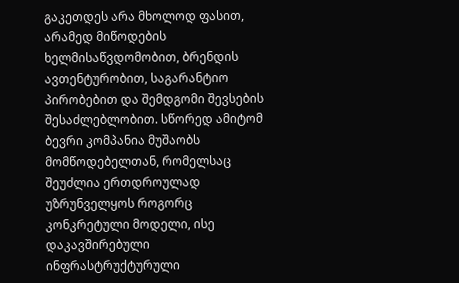გაკეთდეს არა მხოლოდ ფასით, არამედ მიწოდების ხელმისაწვდომობით, ბრენდის ავთენტურობით, საგარანტიო პირობებით და შემდგომი შევსების შესაძლებლობით. სწორედ ამიტომ ბევრი კომპანია მუშაობს მომწოდებელთან, რომელსაც შეუძლია ერთდროულად უზრუნველყოს როგორც კონკრეტული მოდელი, ისე დაკავშირებული ინფრასტრუქტურული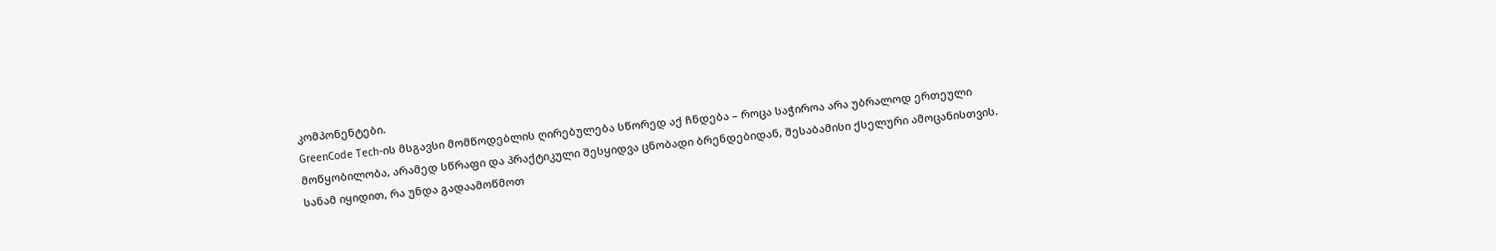კომპონენტები.
GreenCode Tech-ის მსგავსი მომწოდებლის ღირებულება სწორედ აქ ჩნდება – როცა საჭიროა არა უბრალოდ ერთეული მოწყობილობა, არამედ სწრაფი და პრაქტიკული შესყიდვა ცნობადი ბრენდებიდან, შესაბამისი ქსელური ამოცანისთვის.
სანამ იყიდით, რა უნდა გადაამოწმოთ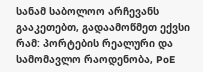სანამ საბოლოო არჩევანს გააკეთებთ, გადაამოწმეთ ექვსი რამ: პორტების რეალური და სამომავლო რაოდენობა, PoE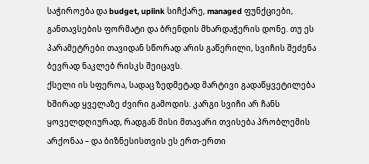საჭიროება და budget, uplink სიჩქარე, managed ფუნქციები, განთავსების ფორმატი და ბრენდის მხარდაჭერის დონე. თუ ეს პარამეტრები თავიდან სწორად არის გაწერილი, სვიჩის შეძენა ბევრად ნაკლებ რისკს შეიცავს.
ქსელი ის სფეროა, სადაც ზედმეტად მარტივი გადაწყვეტილება ხშირად ყველაზე ძვირი გამოდის. კარგი სვიჩი არ ჩანს ყოველდღიურად, რადგან მისი მთავარი თვისება პრობლემის არქონაა – და ბიზნესისთვის ეს ერთ-ერთი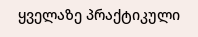ყველაზე პრაქტიკული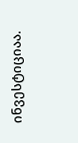ინვესტიციაა.